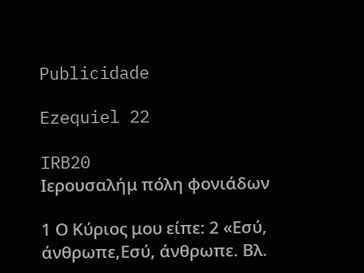Publicidade

Ezequiel 22

IRB20
Ιερουσαλήμ πόλη φονιάδων

1 Ο Κύριος μου είπε: 2 «Εσύ, άνθρωπε,Εσύ, άνθρωπε. Βλ.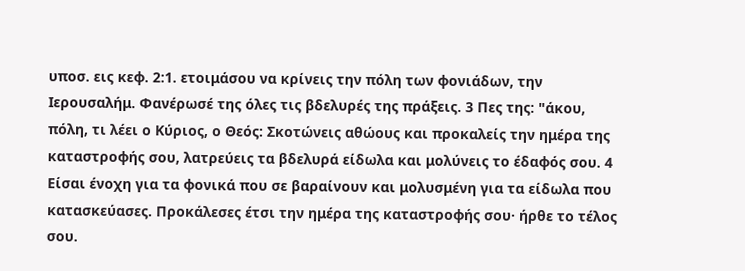υποσ. εις κεφ. 2:1. ετοιμάσου να κρίνεις την πόλη των φονιάδων, την Ιερουσαλήμ. Φανέρωσέ της όλες τις βδελυρές της πράξεις. 3 Πες της: "άκου, πόλη, τι λέει ο Κύριος, ο Θεός: Σκοτώνεις αθώους και προκαλείς την ημέρα της καταστροφής σου, λατρεύεις τα βδελυρά είδωλα και μολύνεις το έδαφός σου. 4 Είσαι ένοχη για τα φονικά που σε βαραίνουν και μολυσμένη για τα είδωλα που κατασκεύασες. Προκάλεσες έτσι την ημέρα της καταστροφής σου· ήρθε το τέλος σου.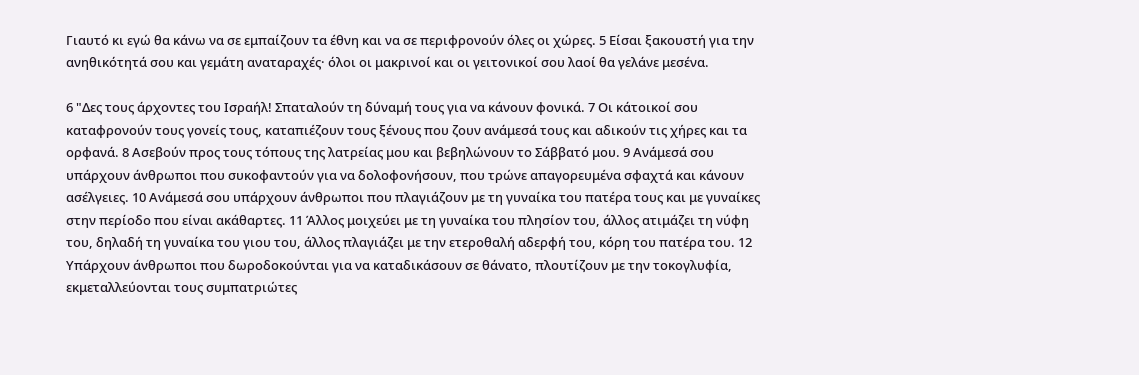Γιαυτό κι εγώ θα κάνω να σε εμπαίζουν τα έθνη και να σε περιφρονούν όλες οι χώρες. 5 Είσαι ξακουστή για την ανηθικότητά σου και γεμάτη αναταραχές· όλοι οι μακρινοί και οι γειτονικοί σου λαοί θα γελάνε μεσένα.

6 "Δες τους άρχοντες του Ισραήλ! Σπαταλούν τη δύναμή τους για να κάνουν φονικά. 7 Οι κάτοικοί σου καταφρονούν τους γονείς τους, καταπιέζουν τους ξένους που ζουν ανάμεσά τους και αδικούν τις χήρες και τα ορφανά. 8 Ασεβούν προς τους τόπους της λατρείας μου και βεβηλώνουν το Σάββατό μου. 9 Ανάμεσά σου υπάρχουν άνθρωποι που συκοφαντούν για να δολοφονήσουν, που τρώνε απαγορευμένα σφαχτά και κάνουν ασέλγειες. 10 Ανάμεσά σου υπάρχουν άνθρωποι που πλαγιάζουν με τη γυναίκα του πατέρα τους και με γυναίκες στην περίοδο που είναι ακάθαρτες. 11 Άλλος μοιχεύει με τη γυναίκα του πλησίον του, άλλος ατιμάζει τη νύφη του, δηλαδή τη γυναίκα του γιου του, άλλος πλαγιάζει με την ετεροθαλή αδερφή του, κόρη του πατέρα του. 12 Υπάρχουν άνθρωποι που δωροδοκούνται για να καταδικάσουν σε θάνατο, πλουτίζουν με την τοκογλυφία, εκμεταλλεύονται τους συμπατριώτες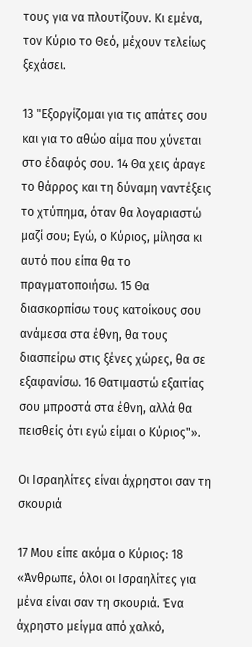τους για να πλουτίζουν. Κι εμένα, τον Κύριο το Θεό, μέχουν τελείως ξεχάσει.

13 "Εξοργίζομαι για τις απάτες σου και για το αθώο αίμα που χύνεται στο έδαφός σου. 14 Θα χεις άραγε το θάρρος και τη δύναμη ναντέξεις το χτύπημα, όταν θα λογαριαστώ μαζί σου; Εγώ, ο Κύριος, μίλησα κι αυτό που είπα θα το πραγματοποιήσω. 15 Θα διασκορπίσω τους κατοίκους σου ανάμεσα στα έθνη, θα τους διασπείρω στις ξένες χώρες, θα σε εξαφανίσω. 16 Θατιμαστώ εξαιτίας σου μπροστά στα έθνη, αλλά θα πεισθείς ότι εγώ είμαι ο Κύριος"».

Οι Ισραηλίτες είναι άχρηστοι σαν τη σκουριά

17 Μου είπε ακόμα ο Κύριος: 18 «Άνθρωπε, όλοι οι Ισραηλίτες για μένα είναι σαν τη σκουριά. Ένα άχρηστο μείγμα από χαλκό,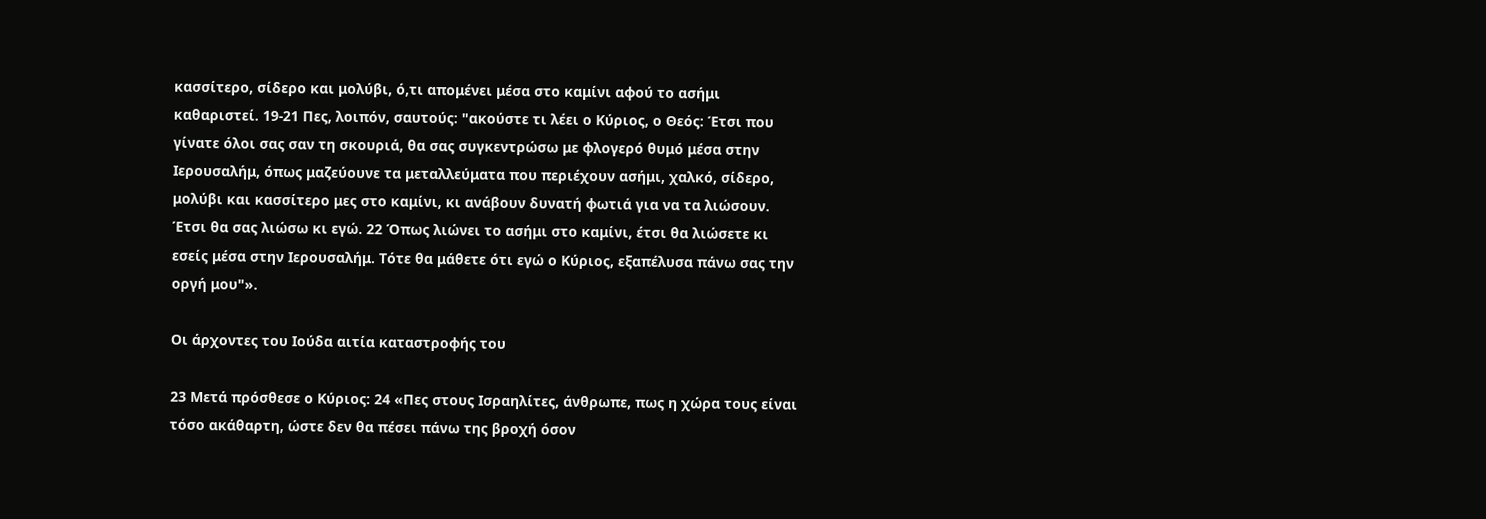κασσίτερο, σίδερο και μολύβι, ό,τι απομένει μέσα στο καμίνι αφού το ασήμι καθαριστεί. 19-21 Πες, λοιπόν, σαυτούς: "ακούστε τι λέει ο Κύριος, ο Θεός: Έτσι που γίνατε όλοι σας σαν τη σκουριά, θα σας συγκεντρώσω με φλογερό θυμό μέσα στην Ιερουσαλήμ, όπως μαζεύουνε τα μεταλλεύματα που περιέχουν ασήμι, χαλκό, σίδερο, μολύβι και κασσίτερο μες στο καμίνι, κι ανάβουν δυνατή φωτιά για να τα λιώσουν. Έτσι θα σας λιώσω κι εγώ. 22 Όπως λιώνει το ασήμι στο καμίνι, έτσι θα λιώσετε κι εσείς μέσα στην Ιερουσαλήμ. Τότε θα μάθετε ότι εγώ ο Κύριος, εξαπέλυσα πάνω σας την οργή μου"».

Οι άρχοντες του Ιούδα αιτία καταστροφής του

23 Μετά πρόσθεσε ο Κύριος: 24 «Πες στους Ισραηλίτες, άνθρωπε, πως η χώρα τους είναι τόσο ακάθαρτη, ώστε δεν θα πέσει πάνω της βροχή όσον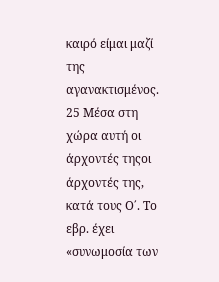καιρό είμαι μαζί της αγανακτισμένος. 25 Μέσα στη χώρα αυτή οι άρχοντές τηςοι άρχοντές της, κατά τους Ο΄. Το εβρ. έχει «συνωμοσία των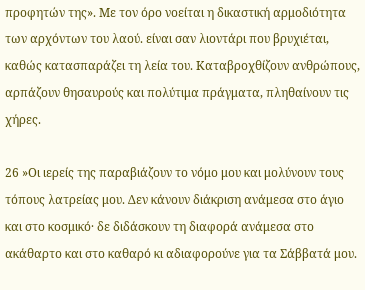προφητών της». Με τον όρο νοείται η δικαστική αρμοδιότητα των αρχόντων του λαού. είναι σαν λιοντάρι που βρυχιέται, καθώς κατασπαράζει τη λεία του. Καταβροχθίζουν ανθρώπους, αρπάζουν θησαυρούς και πολύτιμα πράγματα, πληθαίνουν τις χήρες.

26 »Οι ιερείς της παραβιάζουν το νόμο μου και μολύνουν τους τόπους λατρείας μου. Δεν κάνουν διάκριση ανάμεσα στο άγιο και στο κοσμικό· δε διδάσκουν τη διαφορά ανάμεσα στο ακάθαρτο και στο καθαρό κι αδιαφορούνε για τα Σάββατά μου.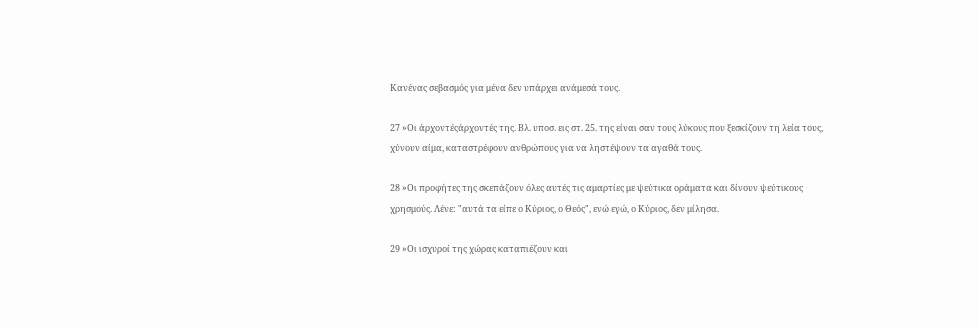Κανένας σεβασμός για μένα δεν υπάρχει ανάμεσά τους.

27 »Οι άρχοντέςάρχοντές της. Βλ. υποσ. εις στ. 25. της είναι σαν τους λύκους που ξεσκίζουν τη λεία τους, χύνουν αίμα, καταστρέφουν ανθρώπους για να ληστέψουν τα αγαθά τους.

28 »Οι προφήτες της σκεπάζουν όλες αυτές τις αμαρτίες με ψεύτικα οράματα και δίνουν ψεύτικους χρησμούς. Λένε: "αυτά τα είπε ο Κύριος, ο Θεός", ενώ εγώ, ο Κύριος, δεν μίλησα.

29 »Οι ισχυροί της χώρας καταπιέζουν και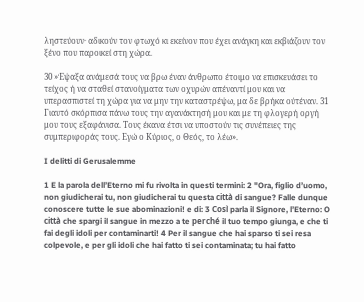ληστεύουν· αδικούν τον φτωχό κι εκείνον που έχει ανάγκη και εκβιάζουν τον ξένο που παροικεί στη χώρα.

30 »Έψαξα ανάμεσά τους να βρω έναν άνθρωπο έτοιμο να επισκευάσει το τείχος ή να σταθεί στανοίγματα των οχυρών απέναντί μου και να υπερασπιστεί τη χώρα για να μην την καταστρέψω, μα δε βρήκα ούτέναν. 31 Γιαυτό σκόρπισα πάνω τους την αγανάκτησή μου και με τη φλογερή οργή μου τους εξαφάνισα. Τους έκανα έτσι να υποστούν τις συνέπειες της συμπεριφοράς τους. Εγώ ο Κύριος, ο Θεός, το λέω».

I delitti di Gerusalemme

1 E la parola dell’Eterno mi fu rivolta in questi termini: 2 "Ora, figlio d’uomo, non giudicherai tu, non giudicherai tu questa città di sangue? Falle dunque conoscere tutte le sue abominazioni! e di: 3 Così parla il Signore, l’Eterno: O città che spargi il sangue in mezzo a te perché il tuo tempo giunga, e che ti fai degli idoli per contaminarti! 4 Per il sangue che hai sparso ti sei resa colpevole, e per gli idoli che hai fatto ti sei contaminata; tu hai fatto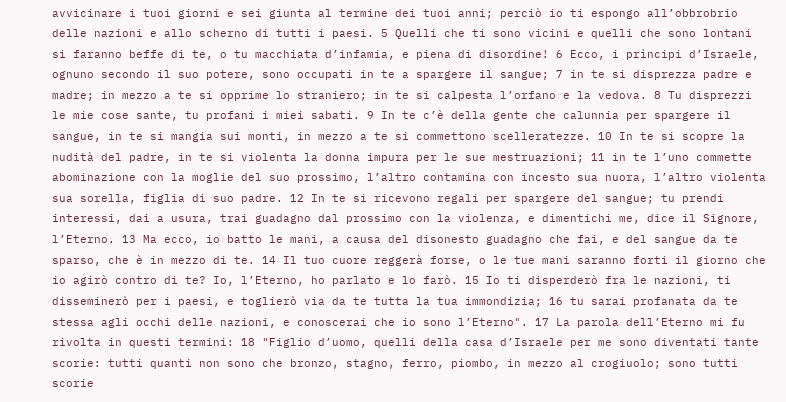avvicinare i tuoi giorni e sei giunta al termine dei tuoi anni; perciò io ti espongo all’obbrobrio delle nazioni e allo scherno di tutti i paesi. 5 Quelli che ti sono vicini e quelli che sono lontani si faranno beffe di te, o tu macchiata d’infamia, e piena di disordine! 6 Ecco, i prìncipi d’Israele, ognuno secondo il suo potere, sono occupati in te a spargere il sangue; 7 in te si disprezza padre e madre; in mezzo a te si opprime lo straniero; in te si calpesta l’orfano e la vedova. 8 Tu disprezzi le mie cose sante, tu profani i miei sabati. 9 In te c’è della gente che calunnia per spargere il sangue, in te si mangia sui monti, in mezzo a te si commettono scelleratezze. 10 In te si scopre la nudità del padre, in te si violenta la donna impura per le sue mestruazioni; 11 in te l’uno commette abominazione con la moglie del suo prossimo, l’altro contamina con incesto sua nuora, l’altro violenta sua sorella, figlia di suo padre. 12 In te si ricevono regali per spargere del sangue; tu prendi interessi, dai a usura, trai guadagno dal prossimo con la violenza, e dimentichi me, dice il Signore, l’Eterno. 13 Ma ecco, io batto le mani, a causa del disonesto guadagno che fai, e del sangue da te sparso, che è in mezzo di te. 14 Il tuo cuore reggerà forse, o le tue mani saranno forti il giorno che io agirò contro di te? Io, l’Eterno, ho parlato e lo farò. 15 Io ti disperderò fra le nazioni, ti disseminerò per i paesi, e toglierò via da te tutta la tua immondizia; 16 tu sarai profanata da te stessa agli occhi delle nazioni, e conoscerai che io sono l’Eterno". 17 La parola dell’Eterno mi fu rivolta in questi termini: 18 "Figlio d’uomo, quelli della casa d’Israele per me sono diventati tante scorie: tutti quanti non sono che bronzo, stagno, ferro, piombo, in mezzo al crogiuolo; sono tutti scorie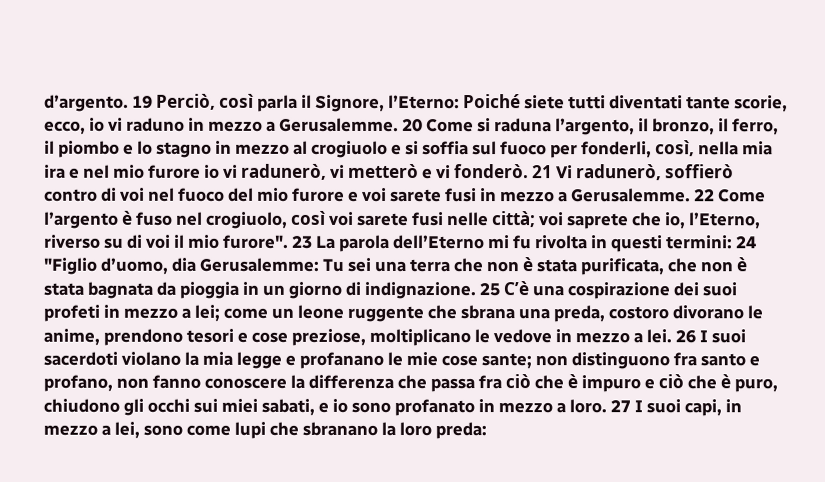d’argento. 19 Perciò, così parla il Signore, l’Eterno: Poiché siete tutti diventati tante scorie, ecco, io vi raduno in mezzo a Gerusalemme. 20 Come si raduna l’argento, il bronzo, il ferro, il piombo e lo stagno in mezzo al crogiuolo e si soffia sul fuoco per fonderli, così, nella mia ira e nel mio furore io vi radunerò, vi metterò e vi fonderò. 21 Vi radunerò, soffierò contro di voi nel fuoco del mio furore e voi sarete fusi in mezzo a Gerusalemme. 22 Come l’argento è fuso nel crogiuolo, così voi sarete fusi nelle città; voi saprete che io, l’Eterno, riverso su di voi il mio furore". 23 La parola dell’Eterno mi fu rivolta in questi termini: 24 "Figlio d’uomo, dia Gerusalemme: Tu sei una terra che non è stata purificata, che non è stata bagnata da pioggia in un giorno di indignazione. 25 C’è una cospirazione dei suoi profeti in mezzo a lei; come un leone ruggente che sbrana una preda, costoro divorano le anime, prendono tesori e cose preziose, moltiplicano le vedove in mezzo a lei. 26 I suoi sacerdoti violano la mia legge e profanano le mie cose sante; non distinguono fra santo e profano, non fanno conoscere la differenza che passa fra ciò che è impuro e ciò che è puro, chiudono gli occhi sui miei sabati, e io sono profanato in mezzo a loro. 27 I suoi capi, in mezzo a lei, sono come lupi che sbranano la loro preda: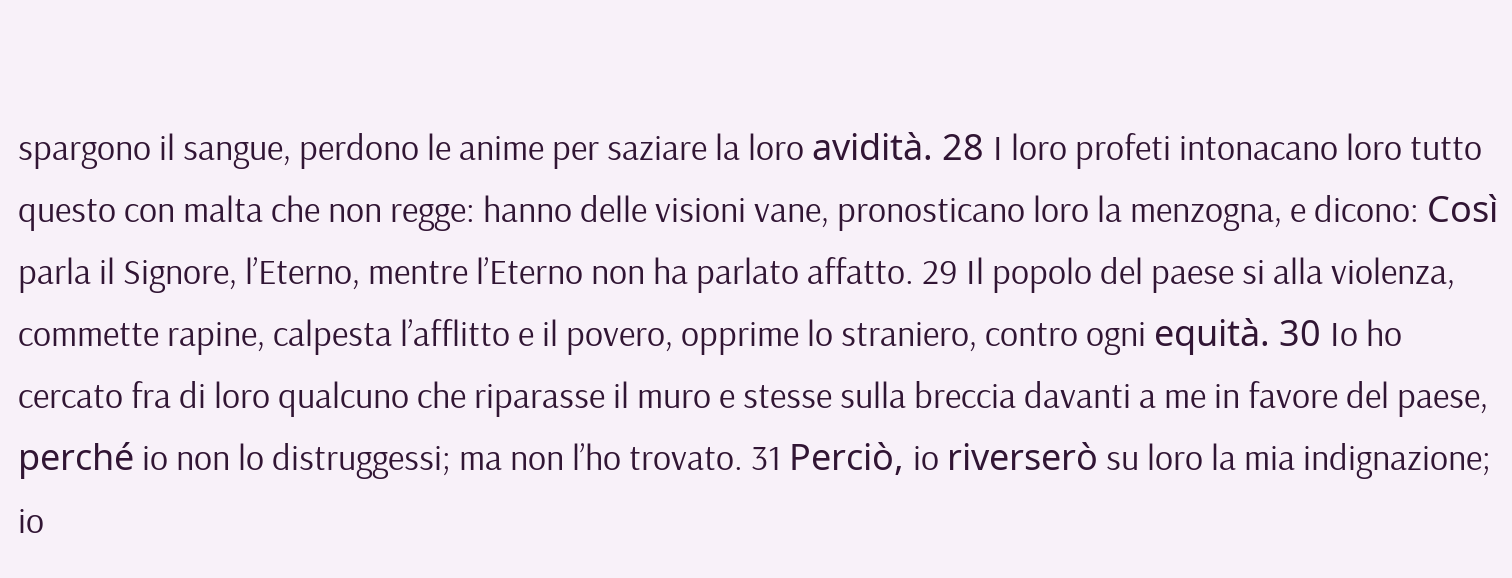spargono il sangue, perdono le anime per saziare la loro avidità. 28 I loro profeti intonacano loro tutto questo con malta che non regge: hanno delle visioni vane, pronosticano loro la menzogna, e dicono: Così parla il Signore, l’Eterno, mentre l’Eterno non ha parlato affatto. 29 Il popolo del paese si alla violenza, commette rapine, calpesta l’afflitto e il povero, opprime lo straniero, contro ogni equità. 30 Io ho cercato fra di loro qualcuno che riparasse il muro e stesse sulla breccia davanti a me in favore del paese, perché io non lo distruggessi; ma non l’ho trovato. 31 Perciò, io riverserò su loro la mia indignazione; io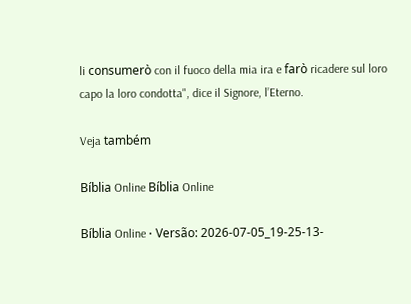li consumerò con il fuoco della mia ira e farò ricadere sul loro capo la loro condotta", dice il Signore, l’Eterno.

Veja também

Bíblia Online Bíblia Online

Bíblia Online • Versão: 2026-07-05_19-25-13-